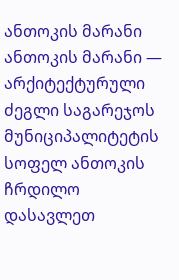ანთოკის მარანი
ანთოკის მარანი — არქიტექტურული ძეგლი საგარეჯოს მუნიციპალიტეტის სოფელ ანთოკის ჩრდილო დასავლეთ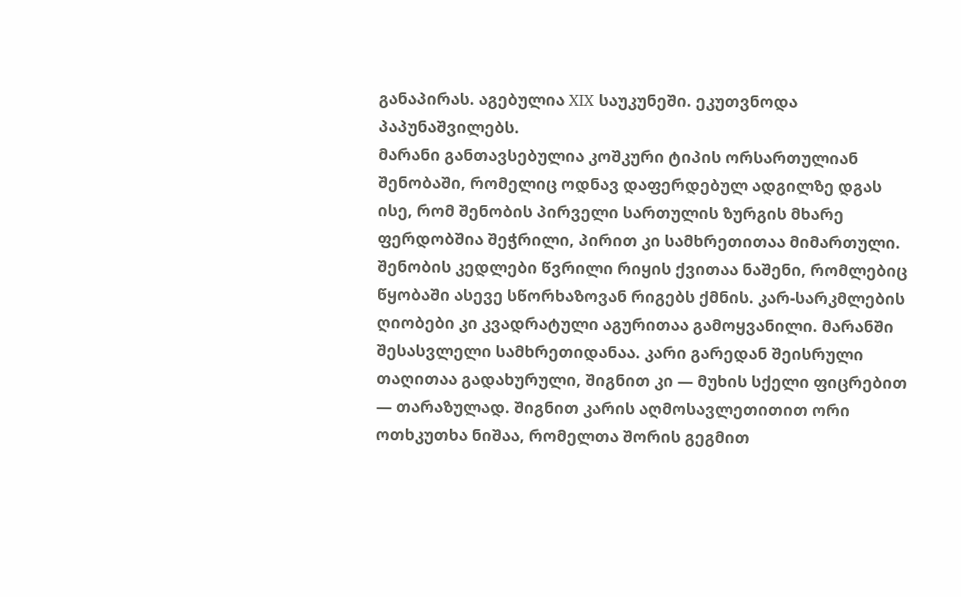განაპირას. აგებულია XIX საუკუნეში. ეკუთვნოდა პაპუნაშვილებს.
მარანი განთავსებულია კოშკური ტიპის ორსართულიან შენობაში, რომელიც ოდნავ დაფერდებულ ადგილზე დგას ისე, რომ შენობის პირველი სართულის ზურგის მხარე ფერდობშია შეჭრილი, პირით კი სამხრეთითაა მიმართული. შენობის კედლები წვრილი რიყის ქვითაა ნაშენი, რომლებიც წყობაში ასევე სწორხაზოვან რიგებს ქმნის. კარ-სარკმლების ღიობები კი კვადრატული აგურითაა გამოყვანილი. მარანში შესასვლელი სამხრეთიდანაა. კარი გარედან შეისრული თაღითაა გადახურული, შიგნით კი — მუხის სქელი ფიცრებით — თარაზულად. შიგნით კარის აღმოსავლეთითით ორი ოთხკუთხა ნიშაა, რომელთა შორის გეგმით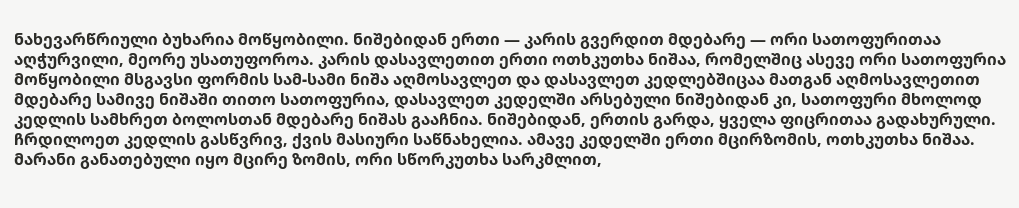ნახევარწრიული ბუხარია მოწყობილი. ნიშებიდან ერთი — კარის გვერდით მდებარე — ორი სათოფურითაა აღჭურვილი, მეორე უსათუფოროა. კარის დასავლეთით ერთი ოთხკუთხა ნიშაა, რომელშიც ასევე ორი სათოფურია მოწყობილი მსგავსი ფორმის სამ-სამი ნიშა აღმოსავლეთ და დასავლეთ კედლებშიცაა მათგან აღმოსავლეთით მდებარე სამივე ნიშაში თითო სათოფურია, დასავლეთ კედელში არსებული ნიშებიდან კი, სათოფური მხოლოდ კედლის სამხრეთ ბოლოსთან მდებარე ნიშას გააჩნია. ნიშებიდან, ერთის გარდა, ყველა ფიცრითაა გადახურული. ჩრდილოეთ კედლის გასწვრივ, ქვის მასიური საწნახელია. ამავე კედელში ერთი მცირზომის, ოთხკუთხა ნიშაა. მარანი განათებული იყო მცირე ზომის, ორი სწორკუთხა სარკმლით,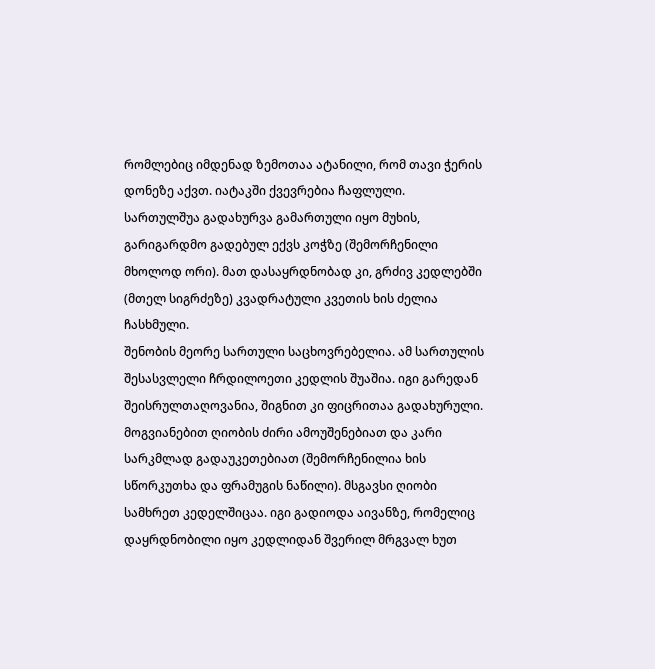რომლებიც იმდენად ზემოთაა ატანილი, რომ თავი ჭერის დონეზე აქვთ. იატაკში ქვევრებია ჩაფლული.
სართულშუა გადახურვა გამართული იყო მუხის, გარიგარდმო გადებულ ექვს კოჭზე (შემორჩენილი მხოლოდ ორი). მათ დასაყრდნობად კი, გრძივ კედლებში (მთელ სიგრძეზე) კვადრატული კვეთის ხის ძელია ჩასხმული.
შენობის მეორე სართული საცხოვრებელია. ამ სართულის შესასვლელი ჩრდილოეთი კედლის შუაშია. იგი გარედან შეისრულთაღოვანია, შიგნით კი ფიცრითაა გადახურული. მოგვიანებით ღიობის ძირი ამოუშენებიათ და კარი სარკმლად გადაუკეთებიათ (შემორჩენილია ხის სწორკუთხა და ფრამუგის ნაწილი). მსგავსი ღიობი სამხრეთ კედელშიცაა. იგი გადიოდა აივანზე, რომელიც დაყრდნობილი იყო კედლიდან შვერილ მრგვალ ხუთ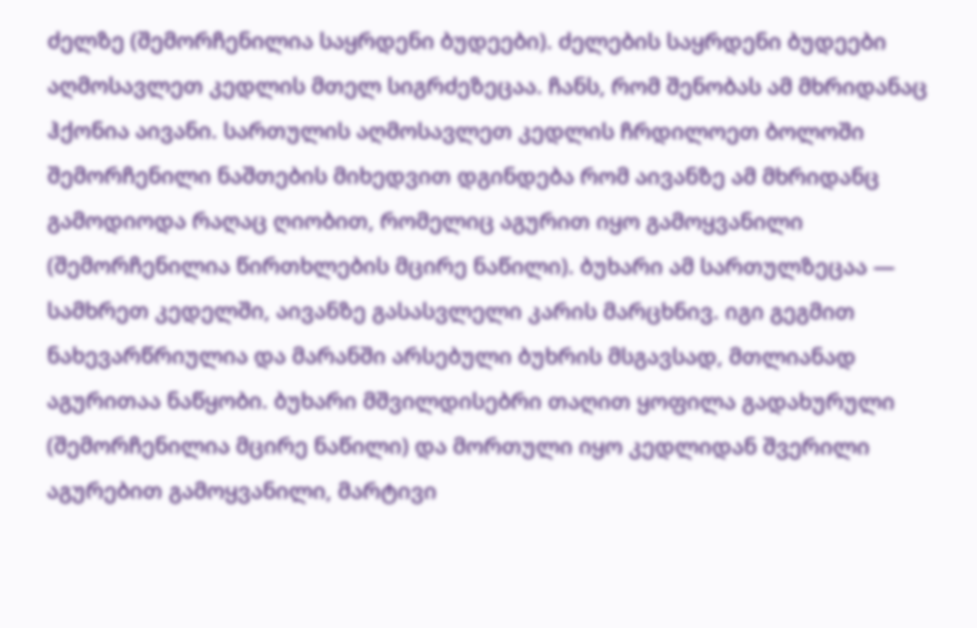ძელზე (შემორჩენილია საყრდენი ბუდეები). ძელების საყრდენი ბუდეები აღმოსავლეთ კედლის მთელ სიგრძეზეცაა. ჩანს, რომ შენობას ამ მხრიდანაც ჰქონია აივანი. სართულის აღმოსავლეთ კედლის ჩრდილოეთ ბოლოში შემორჩენილი ნაშთების მიხედვით დგინდება რომ აივანზე ამ მხრიდანც გამოდიოდა რაღაც ღიობით, რომელიც აგურით იყო გამოყვანილი (შემორჩენილია წირთხლების მცირე ნაწილი). ბუხარი ამ სართულზეცაა — სამხრეთ კედელში, აივანზე გასასვლელი კარის მარცხნივ. იგი გეგმით ნახევარწრიულია და მარანში არსებული ბუხრის მსგავსად, მთლიანად აგურითაა ნაწყობი. ბუხარი მშვილდისებრი თაღით ყოფილა გადახურული (შემორჩენილია მცირე ნაწილი) და მორთული იყო კედლიდან შვერილი აგურებით გამოყვანილი, მარტივი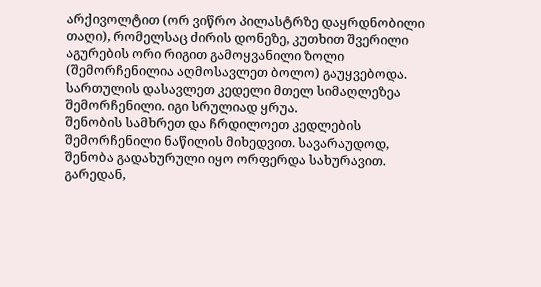არქივოლტით (ორ ვიწრო პილასტრზე დაყრდნობილი თაღი), რომელსაც ძირის დონეზე, კუთხით შვერილი აგურების ორი რიგით გამოყვანილი ზოლი (შემორჩენილია აღმოსავლეთ ბოლო) გაუყვებოდა. სართულის დასავლეთ კედელი მთელ სიმაღლეზეა შემორჩენილი. იგი სრულიად ყრუა.
შენობის სამხრეთ და ჩრდილოეთ კედლების შემორჩენილი ნაწილის მიხედვით. სავარაუდოდ, შენობა გადახურული იყო ორფერდა სახურავით. გარედან,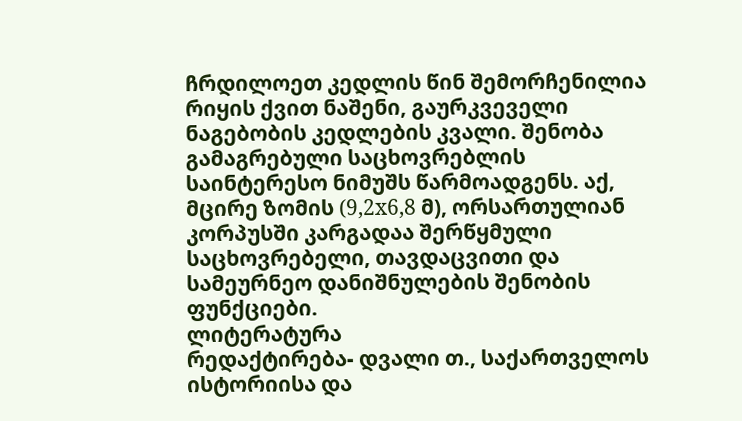ჩრდილოეთ კედლის წინ შემორჩენილია რიყის ქვით ნაშენი, გაურკვეველი ნაგებობის კედლების კვალი. შენობა გამაგრებული საცხოვრებლის საინტერესო ნიმუშს წარმოადგენს. აქ, მცირე ზომის (9,2x6,8 მ), ორსართულიან კორპუსში კარგადაა შერწყმული საცხოვრებელი, თავდაცვითი და სამეურნეო დანიშნულების შენობის ფუნქციები.
ლიტერატურა
რედაქტირება- დვალი თ., საქართველოს ისტორიისა და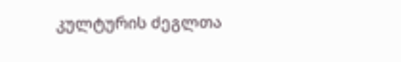კულტურის ძეგლთა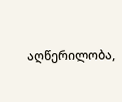აღწერილობა,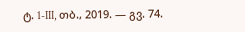ტ. 1-III, თბ., 2019. — გვ. 74.